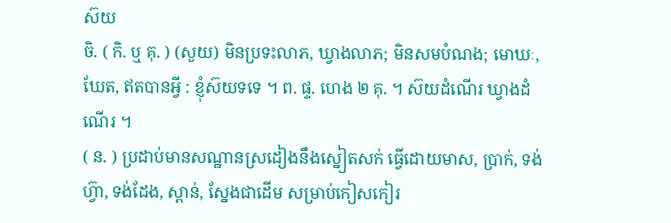ស៊យ
ចិ. ( កិ. ឬ គុ. ) (សួយ) មិនប្រទះលាភ, ឃ្វាងលាភ; មិនសមបំណង; មោឃៈ, ឃែត, ឥតបានអ្វី : ខ្ញុំស៊យទទេ ។ ព. ផ្ទ. ហេង ២ គុ. ។ ស៊យដំណើរ ឃ្វាងដំណើរ ។
( ន. ) ប្រដាប់មានសណ្ឋានស្រដៀងនឹងស្នៀតសក់ ធ្វើដោយមាស, ប្រាក់, ទង់ហ៊្វា, ទង់ដែង, ស្ពាន់, ស្នែងជាដើម សម្រាប់កៀសកៀរ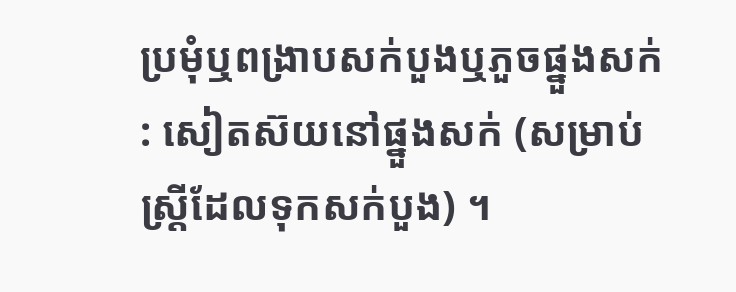ប្រមុំឬពង្រាបសក់បួងឬភួចផ្នួងសក់ : សៀតស៊យនៅផ្នួងសក់ (សម្រាប់ស្ត្រីដែលទុកសក់បួង) ។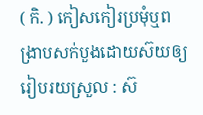( កិ. ) កៀសកៀរប្រមុំឬពង្រាបសក់បួងដោយស៊យឲ្យរៀបរយស្រួល : ស៊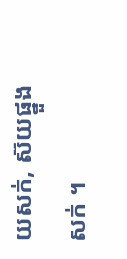យសក់, ស៊យផ្នួងសក់ ។